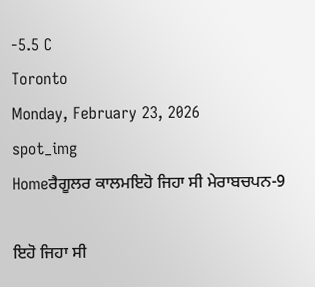-5.5 C
Toronto
Monday, February 23, 2026
spot_img
Homeਰੈਗੂਲਰ ਕਾਲਮਇਹੋ ਜਿਹਾ ਸੀ ਮੇਰਾਬਚਪਨ-9

ਇਹੋ ਜਿਹਾ ਸੀ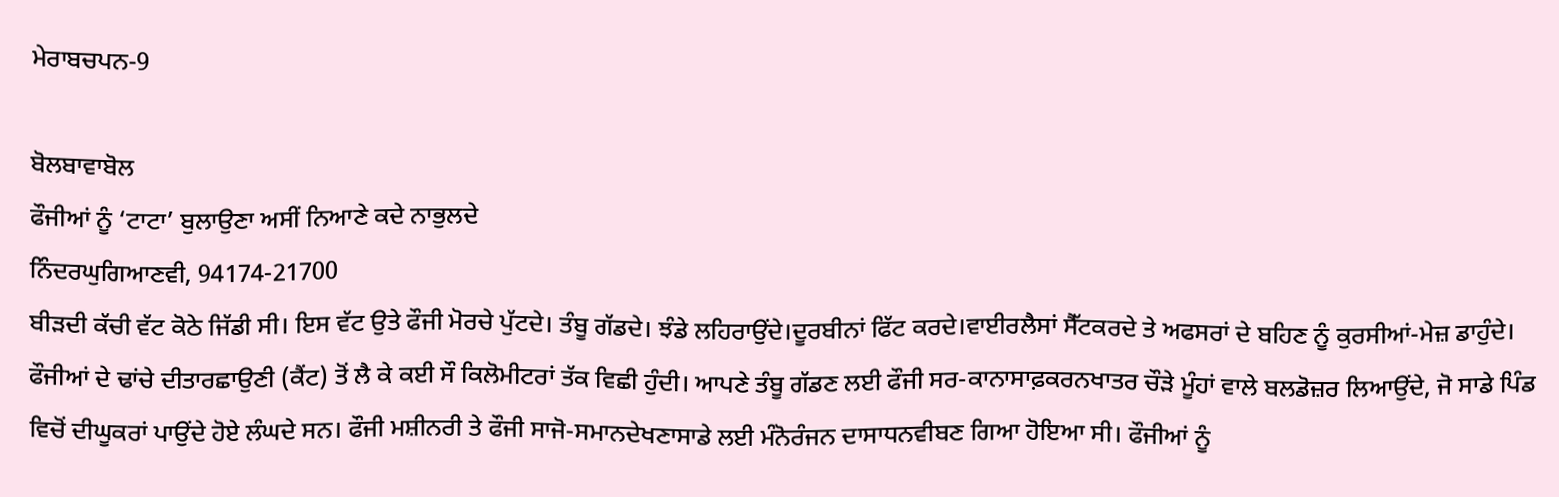ਮੇਰਾਬਚਪਨ-9

ਬੋਲਬਾਵਾਬੋਲ
ਫੌਜੀਆਂ ਨੂੰ ‘ਟਾਟਾ’ ਬੁਲਾਉਣਾ ਅਸੀਂ ਨਿਆਣੇ ਕਦੇ ਨਾਭੁਲਦੇ
ਨਿੰਦਰਘੁਗਿਆਣਵੀ, 94174-21700
ਬੀੜਦੀ ਕੱਚੀ ਵੱਟ ਕੋਠੇ ਜਿੱਡੀ ਸੀ। ਇਸ ਵੱਟ ਉਤੇ ਫੌਜੀ ਮੋਰਚੇ ਪੁੱਟਦੇ। ਤੰਬੂ ਗੱਡਦੇ। ਝੰਡੇ ਲਹਿਰਾਉਂਦੇ।ਦੂਰਬੀਨਾਂ ਫਿੱਟ ਕਰਦੇ।ਵਾਈਰਲੈਸਾਂ ਸੈੱਟਕਰਦੇ ਤੇ ਅਫਸਰਾਂ ਦੇ ਬਹਿਣ ਨੂੰ ਕੁਰਸੀਆਂ-ਮੇਜ਼ ਡਾਹੁੰਦੇ। ਫੌਜੀਆਂ ਦੇ ਢਾਂਚੇ ਦੀਤਾਰਛਾਉਣੀ (ਕੈਂਟ) ਤੋਂ ਲੈ ਕੇ ਕਈ ਸੌ ਕਿਲੋਮੀਟਰਾਂ ਤੱਕ ਵਿਛੀ ਹੁੰਦੀ। ਆਪਣੇ ਤੰਬੂ ਗੱਡਣ ਲਈ ਫੌਜੀ ਸਰ-ਕਾਨਾਸਾਫ਼ਕਰਨਖਾਤਰ ਚੌੜੇ ਮੂੰਹਾਂ ਵਾਲੇ ਬਲਡੋਜ਼ਰ ਲਿਆਉਂਦੇ, ਜੋ ਸਾਡੇ ਪਿੰਡ ਵਿਚੋਂ ਦੀਘੂਕਰਾਂ ਪਾਉਂਦੇ ਹੋਏ ਲੰਘਦੇ ਸਨ। ਫੌਜੀ ਮਸ਼ੀਨਰੀ ਤੇ ਫੌਜੀ ਸਾਜੋ-ਸਮਾਨਦੇਖਣਾਸਾਡੇ ਲਈ ਮੰਨੋਰੰਜਨ ਦਾਸਾਧਨਵੀਬਣ ਗਿਆ ਹੋਇਆ ਸੀ। ਫੌਜੀਆਂ ਨੂੰ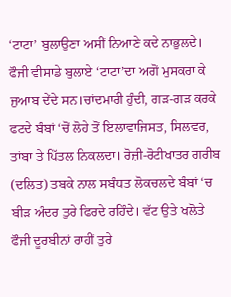‘ਟਾਟਾ’ ਬੁਲਾਉਣਾ ਅਸੀਂ ਨਿਆਣੇ ਕਦੇ ਨਾਭੁਲਦੇ। ਫੌਜੀ ਵੀਸਾਡੇ ਬੁਲਾਏ ‘ਟਾਟਾ’ਦਾ ਅਗੋਂ ਮੁਸਕਰਾ ਕੇ ਜੁਆਬ ਦੇਂਦੇ ਸਨ।ਚਾਂਦਮਾਰੀ ਹੁੰਦੀ, ਗੜ-ਗੜ ਕਰਕੇ ਫਟਦੇ ਬੰਬਾਂ ‘ਚੋਂ ਲੋਹੇ ਤੋਂ ਇਲਾਵਾਜਿਸਤ, ਸਿਲਵਰ, ਤਾਂਬਾ ਤੇ ਪਿੱਤਲ ਨਿਕਲਦਾ। ਰੋਜ਼ੀ-ਰੋਟੀਖਾਤਰ ਗਰੀਬ (ਦਲਿਤ) ਤਬਕੇ ਨਾਲ ਸਬੰਧਤ ਲੋਕਚਲਦੇ ਬੰਬਾਂ ‘ਚ ਬੀੜ ਅੰਦਰ ਤੁਰੇ ਫਿਰਦੇ ਰਹਿੰਦੇ। ਵੱਟ ਉਤੇ ਖਲੋਤੇ ਫੌਜੀ ਦੂਰਬੀਨਾਂ ਰਾਹੀਂ ਤੁਰੇ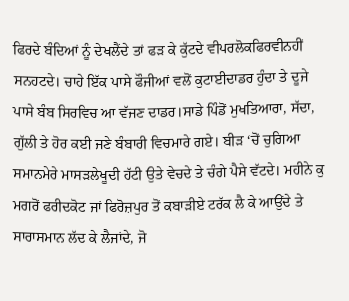ਫਿਰਦੇ ਬੰਦਿਆਂ ਨੂੰ ਦੇਖਲੈਂਦੇ ਤਾਂ ਫੜ ਕੇ ਕੁੱਟਦੇ ਵੀਪਰਲੋਕਫਿਰਵੀਨਹੀਂ ਸਨਹਟਦੇ। ਚਾਹੇ ਇੱਕ ਪਾਸੇ ਫੌਜੀਆਂ ਵਲੋਂ ਕੁਟਾਈਦਾਡਰ ਹੁੰਦਾ ਤੇ ਦੂਜੇ ਪਾਸੇ ਬੰਬ ਸਿਰਵਿਚ ਆ ਵੱਜਣ ਦਾਡਰ।ਸਾਡੇ ਪਿੰਡੋਂ ਮੁਖਤਿਆਰਾ, ਸੱਦਾ, ਗੁੱਲੀ ਤੇ ਹੋਰ ਕਈ ਜਣੇ ਬੰਬਾਰੀ ਵਿਚਮਾਰੇ ਗਏ। ਬੀੜ ‘ਚੋਂ ਚੁਗਿਆ ਸਮਾਨਮੇਰੇ ਮਾਸੜਲੇਖੂਦੀ ਹੱਟੀ ਉਤੇ ਵੇਚਦੇ ਤੇ ਚੰਗੇ ਪੈਸੇ ਵੱਟਦੇ। ਮਹੀਨੇ ਕੁ ਮਗਰੋਂ ਫਰੀਦਕੋਟ ਜਾਂ ਫਿਰੋਜ਼ਪੁਰ ਤੋਂ ਕਬਾੜੀਏ ਟਰੱਕ ਲੈ ਕੇ ਆਉਂਦੇ ਤੇ ਸਾਰਾਸਮਾਨ ਲੱਦ ਕੇ ਲੈਜਾਂਦੇ, ਜੋ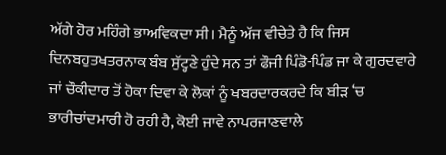ਅੱਗੇ ਹੋਰ ਮਹਿੰਗੇ ਭਾਅਵਿਕਦਾ ਸੀ। ਮੈਨੂੰ ਅੱਜ ਵੀਚੇਤੇ ਹੈ ਕਿ ਜਿਸ ਦਿਨਬਹੁਤਖਤਰਨਾਕ ਬੰਬ ਸੁੱਟ੍ਹਣੇ ਹੁੰਦੇ ਸਨ ਤਾਂ ਫੌਜੀ ਪਿੰਡੋ-ਪਿੰਡ ਜਾ ਕੇ ਗੁਰਦਵਾਰੇ ਜਾਂ ਚੌਕੀਦਾਰ ਤੋਂ ਹੋਕਾ ਦਿਵਾ ਕੇ ਲੋਕਾਂ ਨੂੰ ਖਬਰਦਾਰਕਰਦੇ ਕਿ ਬੀੜ ‘ਚ ਭਾਰੀਚਾਂਦਮਾਰੀ ਹੋ ਰਹੀ ਹੈ, ਕੋਈ ਜਾਵੇ ਨਾਪਰਜਾਣਵਾਲੇ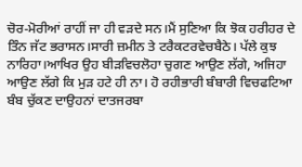ਚੋਰ-ਮੋਰੀਆਂ ਰਾਹੀਂ ਜਾ ਹੀ ਵੜਦੇ ਸਨ।ਮੈਂ ਸੁਣਿਆ ਕਿ ਝੋਕ ਹਰੀਹਰ ਦੇ ਤਿੰਨ ਜੱਟ ਭਰਾਸਨ।ਸਾਰੀ ਜ਼ਮੀਨ ਤੇ ਟਰੈਕਟਰਵੇਚਬੈਠੇ। ਪੱਲੇ ਕੁਝ ਨਾਰਿਹਾ।ਆਖਿਰ ਉਹ ਬੀੜਵਿਚਲੋਹਾ ਚੁਗਣ ਆਉਣ ਲੱਗੇ, ਅਜਿਹਾ ਆਉਣ ਲੱਗੇ ਕਿ ਮੁੜ ਹਟੇ ਹੀ ਨਾ। ਹੋ ਰਹੀਭਾਰੀ ਬੰਬਾਰੀ ਵਿਚਫਟਿਆ ਬੰਬ ਚੁੱਕਣ ਦਾਉਹਨਾਂ ਦਾਤਜਰਬਾ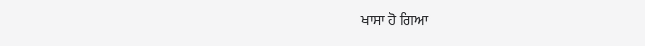ਖਾਸਾ ਹੋ ਗਿਆ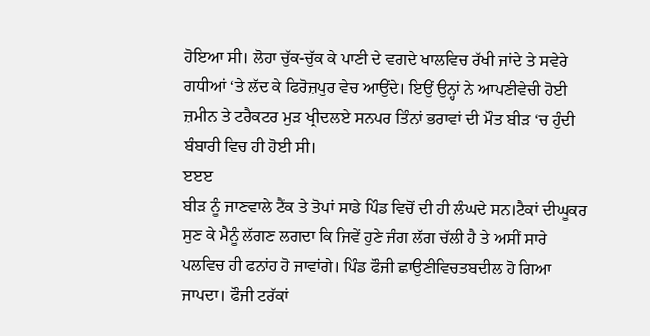ਹੋਇਆ ਸੀ। ਲੋਹਾ ਚੁੱਕ-ਚੁੱਕ ਕੇ ਪਾਣੀ ਦੇ ਵਗਦੇ ਖਾਲਵਿਚ ਰੱਖੀ ਜਾਂਦੇ ਤੇ ਸਵੇਰੇ ਗਧੀਆਂ ‘ਤੇ ਲੱਦ ਕੇ ਫਿਰੋਜ਼ਪੁਰ ਵੇਚ ਆਉਂਦੇ। ਇਉਂ ਉਨ੍ਹਾਂ ਨੇ ਆਪਣੀਵੇਚੀ ਹੋਈ ਜ਼ਮੀਨ ਤੇ ਟਰੈਕਟਰ ਮੁੜ ਖ੍ਰੀਦਲਏ ਸਨਪਰ ਤਿੰਨਾਂ ਭਰਾਵਾਂ ਦੀ ਮੌਤ ਬੀੜ ‘ਚ ਹੁੰਦੀ ਬੰਬਾਰੀ ਵਿਚ ਹੀ ਹੋਈ ਸੀ।
ੲੲੲ
ਬੀੜ ਨੂੰ ਜਾਣਵਾਲੇ ਟੈਂਕ ਤੇ ਤੋਪਾਂ ਸਾਡੇ ਪਿੰਡ ਵਿਚੋਂ ਦੀ ਹੀ ਲੰਘਦੇ ਸਨ।ਟੈਕਾਂ ਦੀਘੂਕਰ ਸੁਣ ਕੇ ਮੈਨੂੰ ਲੱਗਣ ਲਗਦਾ ਕਿ ਜਿਵੇਂ ਹੁਣੇ ਜੰਗ ਲੱਗ ਚੱਲੀ ਹੈ ਤੇ ਅਸੀਂ ਸਾਰੇ ਪਲਵਿਚ ਹੀ ਫਨਾਂਹ ਹੋ ਜਾਵਾਂਗੇ। ਪਿੰਡ ਫੌਜੀ ਛਾਉਣੀਵਿਚਤਬਦੀਲ ਹੋ ਗਿਆ ਜਾਪਦਾ। ਫੌਜੀ ਟਰੱਕਾਂ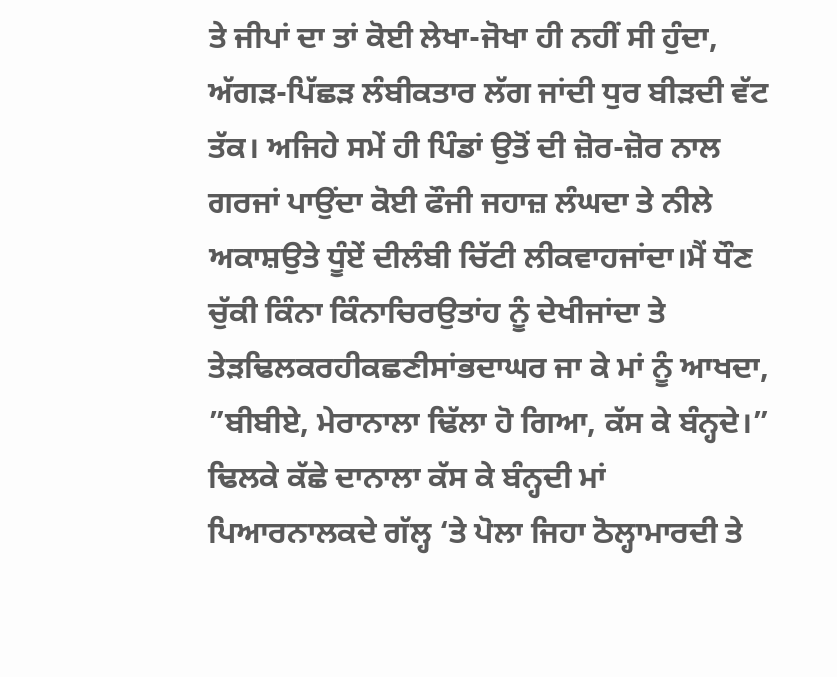ਤੇ ਜੀਪਾਂ ਦਾ ਤਾਂ ਕੋਈ ਲੇਖਾ-ਜੋਖਾ ਹੀ ਨਹੀਂ ਸੀ ਹੁੰਦਾ, ਅੱਗੜ-ਪਿੱਛੜ ਲੰਬੀਕਤਾਰ ਲੱਗ ਜਾਂਦੀ ਧੁਰ ਬੀੜਦੀ ਵੱਟ ਤੱਕ। ਅਜਿਹੇ ਸਮੇਂ ਹੀ ਪਿੰਡਾਂ ਉਤੋਂ ਦੀ ਜ਼ੋਰ-ਜ਼ੋਰ ਨਾਲ ਗਰਜਾਂ ਪਾਉਂਦਾ ਕੋਈ ਫੌਜੀ ਜਹਾਜ਼ ਲੰਘਦਾ ਤੇ ਨੀਲੇ ਅਕਾਸ਼ਉਤੇ ਧੂੰਏਂ ਦੀਲੰਬੀ ਚਿੱਟੀ ਲੀਕਵਾਹਜਾਂਦਾ।ਮੈਂ ਧੌਣ ਚੁੱਕੀ ਕਿੰਨਾ ਕਿੰਨਾਚਿਰਉਤਾਂਹ ਨੂੰ ਦੇਖੀਜਾਂਦਾ ਤੇ ਤੇੜਢਿਲਕਰਹੀਕਛਣੀਸਾਂਭਦਾਘਰ ਜਾ ਕੇ ਮਾਂ ਨੂੰ ਆਖਦਾ, ”ਬੀਬੀਏ, ਮੇਰਾਨਾਲਾ ਢਿੱਲਾ ਹੋ ਗਿਆ, ਕੱਸ ਕੇ ਬੰਨ੍ਹਦੇ।” ਢਿਲਕੇ ਕੱਛੇ ਦਾਨਾਲਾ ਕੱਸ ਕੇ ਬੰਨ੍ਹਦੀ ਮਾਂ ਪਿਆਰਨਾਲਕਦੇ ਗੱਲ੍ਹ ‘ਤੇ ਪੋਲਾ ਜਿਹਾ ਠੋਲ੍ਹਾਮਾਰਦੀ ਤੇ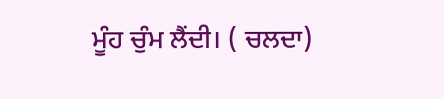ਮੂੰਹ ਚੁੰਮ ਲੈਂਦੀ। ( ਚਲਦਾ)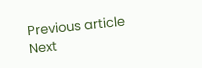Previous article
Next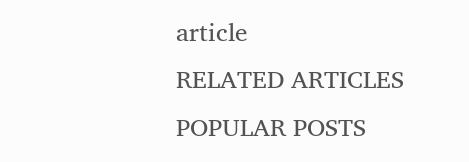article
RELATED ARTICLES
POPULAR POSTS